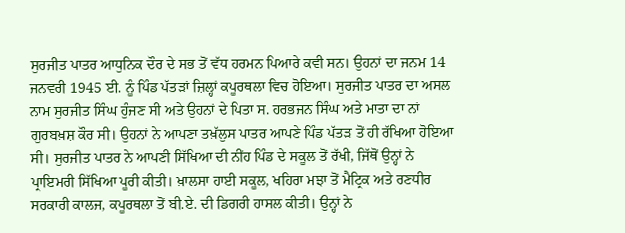ਸੁਰਜੀਤ ਪਾਤਰ ਆਧੁਨਿਕ ਦੌਰ ਦੇ ਸਭ ਤੋਂ ਵੱਧ ਹਰਮਨ ਪਿਆਰੇ ਕਵੀ ਸਨ। ਉਹਨਾਂ ਦਾ ਜਨਮ 14 ਜਨਵਰੀ 1945 ਈ. ਨੂੰ ਪਿੰਡ ਪੱਤੜਾਂ ਜ਼ਿਲ੍ਹਾਂ ਕਪੂਰਥਲਾ ਵਿਚ ਹੋਇਆ। ਸੁਰਜੀਤ ਪਾਤਰ ਦਾ ਅਸਲ ਨਾਮ ਸੁਰਜੀਤ ਸਿੰਘ ਹੁੰਜਣ ਸੀ ਅਤੇ ਉਹਨਾਂ ਦੇ ਪਿਤਾ ਸ. ਹਰਭਜਨ ਸਿੰਘ ਅਤੇ ਮਾਤਾ ਦਾ ਨਾਂ ਗੁਰਬਖ਼ਸ਼ ਕੌਰ ਸੀ। ਉਹਨਾਂ ਨੇ ਆਪਣਾ ਤਖ਼ੱਲੁਸ ਪਾਤਰ ਆਪਣੇ ਪਿੰਡ ਪੱਤੜ ਤੋਂ ਹੀ ਰੱਖਿਆ ਹੋਇਆ ਸੀ। ਸੁਰਜੀਤ ਪਾਤਰ ਨੇ ਆਪਣੀ ਸਿੱਖਿਆ ਦੀ ਨੀਂਹ ਪਿੰਡ ਦੇ ਸਕੂਲ ਤੋਂ ਰੱਖੀ, ਜਿੱਥੋਂ ਉਨ੍ਹਾਂ ਨੇ ਪ੍ਰਾਇਮਰੀ ਸਿੱਖਿਆ ਪੂਰੀ ਕੀਤੀ। ਖ਼ਾਲਸਾ ਹਾਈ ਸਕੂਲ, ਖਹਿਰਾ ਮਝਾ ਤੋਂ ਮੈਟ੍ਰਿਕ ਅਤੇ ਰਣਧੀਰ ਸਰਕਾਰੀ ਕਾਲਜ, ਕਪੂਰਥਲਾ ਤੋਂ ਬੀ.ਏ. ਦੀ ਡਿਗਰੀ ਹਾਸਲ ਕੀਤੀ। ਉਨ੍ਹਾਂ ਨੇ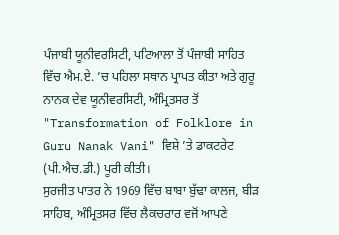ਪੰਜਾਬੀ ਯੂਨੀਵਰਸਿਟੀ, ਪਟਿਆਲਾ ਤੋਂ ਪੰਜਾਬੀ ਸਾਹਿਤ ਵਿੱਚ ਐਮ.ਏ. ’ਚ ਪਹਿਲਾ ਸਥਾਨ ਪ੍ਰਾਪਤ ਕੀਤਾ ਅਤੇ ਗੁਰੂ ਨਾਨਕ ਦੇਵ ਯੂਨੀਵਰਸਿਟੀ, ਅੰਮ੍ਰਿਤਸਰ ਤੋਂ "Transformation of Folklore in Guru Nanak Vani" ਵਿਸ਼ੇ ’ਤੇ ਡਾਕਟਰੇਟ (ਪੀ.ਐਚ.ਡੀ.) ਪੂਰੀ ਕੀਤੀ।
ਸੁਰਜੀਤ ਪਾਤਰ ਨੇ 1969 ਵਿੱਚ ਬਾਬਾ ਬੁੱਢਾ ਕਾਲਜ, ਬੀੜ ਸਾਹਿਬ, ਅੰਮ੍ਰਿਤਸਰ ਵਿੱਚ ਲੈਕਚਰਾਰ ਵਜੋਂ ਆਪਣੇ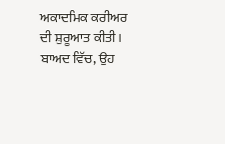ਅਕਾਦਮਿਕ ਕਰੀਅਰ ਦੀ ਸ਼ੁਰੂਆਤ ਕੀਤੀ। ਬਾਅਦ ਵਿੱਚ, ਉਹ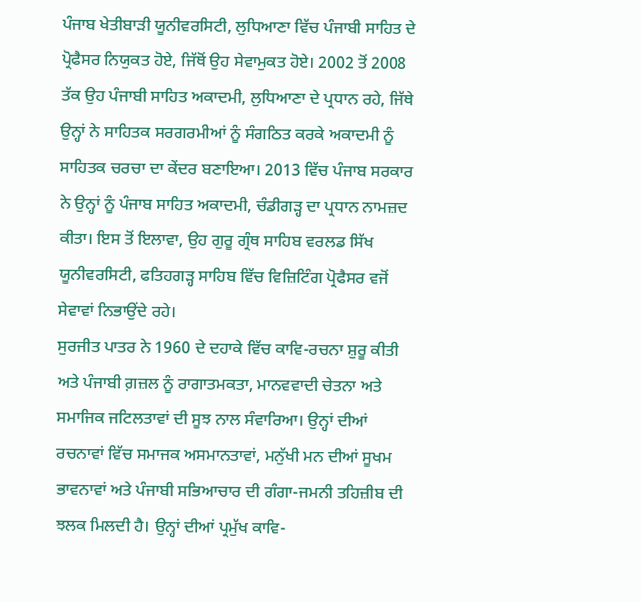ਪੰਜਾਬ ਖੇਤੀਬਾੜੀ ਯੂਨੀਵਰਸਿਟੀ, ਲੁਧਿਆਣਾ ਵਿੱਚ ਪੰਜਾਬੀ ਸਾਹਿਤ ਦੇ ਪ੍ਰੋਫੈਸਰ ਨਿਯੁਕਤ ਹੋਏ, ਜਿੱਥੋਂ ਉਹ ਸੇਵਾਮੁਕਤ ਹੋਏ। 2002 ਤੋਂ 2008 ਤੱਕ ਉਹ ਪੰਜਾਬੀ ਸਾਹਿਤ ਅਕਾਦਮੀ, ਲੁਧਿਆਣਾ ਦੇ ਪ੍ਰਧਾਨ ਰਹੇ, ਜਿੱਥੇ ਉਨ੍ਹਾਂ ਨੇ ਸਾਹਿਤਕ ਸਰਗਰਮੀਆਂ ਨੂੰ ਸੰਗਠਿਤ ਕਰਕੇ ਅਕਾਦਮੀ ਨੂੰ ਸਾਹਿਤਕ ਚਰਚਾ ਦਾ ਕੇਂਦਰ ਬਣਾਇਆ। 2013 ਵਿੱਚ ਪੰਜਾਬ ਸਰਕਾਰ ਨੇ ਉਨ੍ਹਾਂ ਨੂੰ ਪੰਜਾਬ ਸਾਹਿਤ ਅਕਾਦਮੀ, ਚੰਡੀਗੜ੍ਹ ਦਾ ਪ੍ਰਧਾਨ ਨਾਮਜ਼ਦ ਕੀਤਾ। ਇਸ ਤੋਂ ਇਲਾਵਾ, ਉਹ ਗੁਰੂ ਗ੍ਰੰਥ ਸਾਹਿਬ ਵਰਲਡ ਸਿੱਖ ਯੂਨੀਵਰਸਿਟੀ, ਫਤਿਹਗੜ੍ਹ ਸਾਹਿਬ ਵਿੱਚ ਵਿਜ਼ਿਟਿੰਗ ਪ੍ਰੋਫੈਸਰ ਵਜੋਂ ਸੇਵਾਵਾਂ ਨਿਭਾਉਂਦੇ ਰਹੇ।
ਸੁਰਜੀਤ ਪਾਤਰ ਨੇ 1960 ਦੇ ਦਹਾਕੇ ਵਿੱਚ ਕਾਵਿ-ਰਚਨਾ ਸ਼ੁਰੂ ਕੀਤੀ ਅਤੇ ਪੰਜਾਬੀ ਗ਼ਜ਼ਲ ਨੂੰ ਰਾਗਾਤਮਕਤਾ, ਮਾਨਵਵਾਦੀ ਚੇਤਨਾ ਅਤੇ ਸਮਾਜਿਕ ਜਟਿਲਤਾਵਾਂ ਦੀ ਸੂਝ ਨਾਲ ਸੰਵਾਰਿਆ। ਉਨ੍ਹਾਂ ਦੀਆਂ ਰਚਨਾਵਾਂ ਵਿੱਚ ਸਮਾਜਕ ਅਸਮਾਨਤਾਵਾਂ, ਮਨੁੱਖੀ ਮਨ ਦੀਆਂ ਸੂਖਮ ਭਾਵਨਾਵਾਂ ਅਤੇ ਪੰਜਾਬੀ ਸਭਿਆਚਾਰ ਦੀ ਗੰਗਾ-ਜਮਨੀ ਤਹਿਜ਼ੀਬ ਦੀ ਝਲਕ ਮਿਲਦੀ ਹੈ। ਉਨ੍ਹਾਂ ਦੀਆਂ ਪ੍ਰਮੁੱਖ ਕਾਵਿ-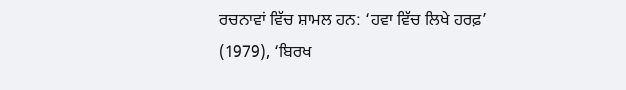ਰਚਨਾਵਾਂ ਵਿੱਚ ਸ਼ਾਮਲ ਹਨ: ‘ਹਵਾ ਵਿੱਚ ਲਿਖੇ ਹਰਫ਼’ (1979), ‘ਬਿਰਖ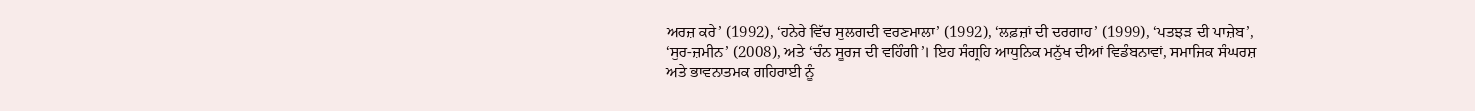ਅਰਜ਼ ਕਰੇ’ (1992), ‘ਹਨੇਰੇ ਵਿੱਚ ਸੁਲਗਦੀ ਵਰਣਮਾਲਾ’ (1992), ‘ਲਫ਼ਜ਼ਾਂ ਦੀ ਦਰਗਾਹ’ (1999), ‘ਪਤਝੜ ਦੀ ਪਾਜ਼ੇਬ’, ‘ਸੁਰ-ਜ਼ਮੀਨ’ (2008), ਅਤੇ ‘ਚੰਨ ਸੂਰਜ ਦੀ ਵਹਿੰਗੀ’। ਇਹ ਸੰਗ੍ਰਹਿ ਆਧੁਨਿਕ ਮਨੁੱਖ ਦੀਆਂ ਵਿਡੰਬਨਾਵਾਂ, ਸਮਾਜਿਕ ਸੰਘਰਸ਼ ਅਤੇ ਭਾਵਨਾਤਮਕ ਗਹਿਰਾਈ ਨੂੰ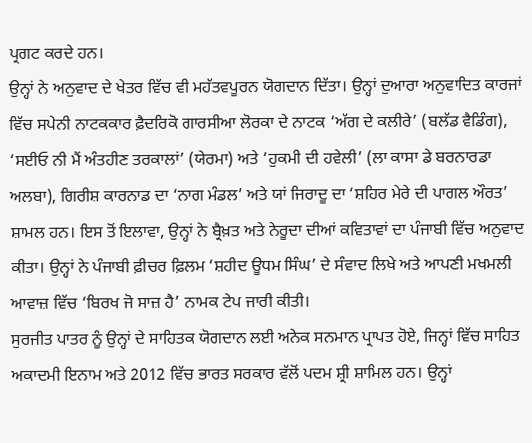ਪ੍ਰਗਟ ਕਰਦੇ ਹਨ।
ਉਨ੍ਹਾਂ ਨੇ ਅਨੁਵਾਦ ਦੇ ਖੇਤਰ ਵਿੱਚ ਵੀ ਮਹੱਤਵਪੂਰਨ ਯੋਗਦਾਨ ਦਿੱਤਾ। ਉਨ੍ਹਾਂ ਦੁਆਰਾ ਅਨੁਵਾਦਿਤ ਕਾਰਜਾਂ ਵਿੱਚ ਸਪੇਨੀ ਨਾਟਕਕਾਰ ਫ਼ੈਦਰਿਕੋ ਗਾਰਸੀਆ ਲੋਰਕਾ ਦੇ ਨਾਟਕ ‘ਅੱਗ ਦੇ ਕਲੀਰੇ’ (ਬਲੱਡ ਵੈਡਿੰਗ), ‘ਸਈਓ ਨੀ ਮੈਂ ਅੰਤਹੀਣ ਤਰਕਾਲਾਂ’ (ਯੇਰਮਾ) ਅਤੇ ‘ਹੁਕਮੀ ਦੀ ਹਵੇਲੀ’ (ਲਾ ਕਾਸਾ ਡੇ ਬਰਨਾਰਡਾ ਅਲਬਾ), ਗਿਰੀਸ਼ ਕਾਰਨਾਡ ਦਾ ‘ਨਾਗ ਮੰਡਲ’ ਅਤੇ ਯਾਂ ਜਿਰਾਦੂ ਦਾ ‘ਸ਼ਹਿਰ ਮੇਰੇ ਦੀ ਪਾਗਲ ਔਰਤ’ ਸ਼ਾਮਲ ਹਨ। ਇਸ ਤੋਂ ਇਲਾਵਾ, ਉਨ੍ਹਾਂ ਨੇ ਬ੍ਰੈਖ਼ਤ ਅਤੇ ਨੇਰੂਦਾ ਦੀਆਂ ਕਵਿਤਾਵਾਂ ਦਾ ਪੰਜਾਬੀ ਵਿੱਚ ਅਨੁਵਾਦ ਕੀਤਾ। ਉਨ੍ਹਾਂ ਨੇ ਪੰਜਾਬੀ ਫ਼ੀਚਰ ਫ਼ਿਲਮ ‘ਸ਼ਹੀਦ ਊਧਮ ਸਿੰਘ’ ਦੇ ਸੰਵਾਦ ਲਿਖੇ ਅਤੇ ਆਪਣੀ ਮਖਮਲੀ ਆਵਾਜ਼ ਵਿੱਚ ‘ਬਿਰਖ ਜੋ ਸਾਜ਼ ਹੈ’ ਨਾਮਕ ਟੇਪ ਜਾਰੀ ਕੀਤੀ।
ਸੁਰਜੀਤ ਪਾਤਰ ਨੂੰ ਉਨ੍ਹਾਂ ਦੇ ਸਾਹਿਤਕ ਯੋਗਦਾਨ ਲਈ ਅਨੇਕ ਸਨਮਾਨ ਪ੍ਰਾਪਤ ਹੋਏ, ਜਿਨ੍ਹਾਂ ਵਿੱਚ ਸਾਹਿਤ ਅਕਾਦਮੀ ਇਨਾਮ ਅਤੇ 2012 ਵਿੱਚ ਭਾਰਤ ਸਰਕਾਰ ਵੱਲੋਂ ਪਦਮ ਸ਼੍ਰੀ ਸ਼ਾਮਿਲ ਹਨ। ਉਨ੍ਹਾਂ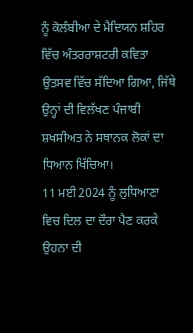ਨੂੰ ਕੋਲੰਬੀਆ ਦੇ ਮੈਦਿਯਨ ਸ਼ਹਿਰ ਵਿੱਚ ਅੰਤਰਰਾਸ਼ਟਰੀ ਕਵਿਤਾ ਉਤਸਵ ਵਿੱਚ ਸੱਦਿਆ ਗਿਆ, ਜਿੱਥੇ ਉਨ੍ਹਾਂ ਦੀ ਵਿਲੱਖਣ ਪੰਜਾਬੀ ਸ਼ਖਸੀਅਤ ਨੇ ਸਥਾਨਕ ਲੋਕਾਂ ਦਾ ਧਿਆਨ ਖਿੱਚਿਆ।
11 ਮਈ 2024 ਨੂੰ ਲੁਧਿਆਣਾ ਵਿਚ ਦਿਲ ਦਾ ਦੌਰਾ ਪੈਣ ਕਰਕੇ ਉਹਨਾ ਦੀ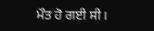ਮੌਤ ਹੋ ਗਈ ਸੀ।